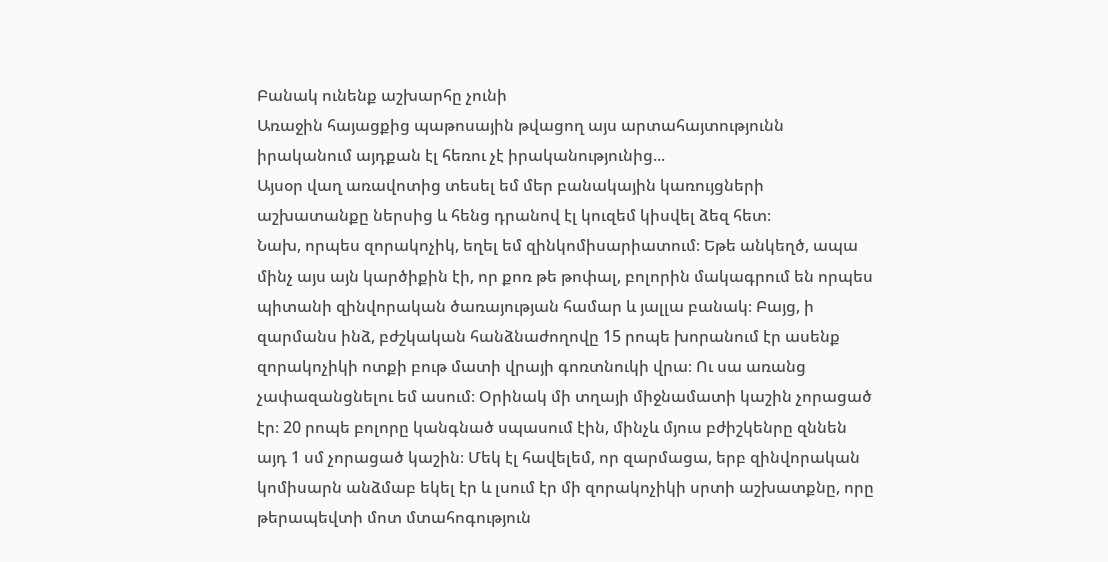Բանակ ունենք աշխարհը չունի
Առաջին հայացքից պաթոսային թվացող այս արտահայտությունն իրականում այդքան էլ հեռու չէ իրականությունից...
Այսօր վաղ առավոտից տեսել եմ մեր բանակային կառույցների աշխատանքը ներսից և հենց դրանով էլ կուզեմ կիսվել ձեզ հետ։
Նախ, որպես զորակոչիկ, եղել եմ զինկոմիսարիատում։ Եթե անկեղծ, ապա մինչ այս այն կարծիքին էի, որ քոռ թե թոփալ, բոլորին մակագրում են որպես պիտանի զինվորական ծառայության համար և յալլա բանակ։ Բայց, ի զարմանս ինձ, բժշկական հանձնաժողովը 15 րոպե խորանում էր ասենք զորակոչիկի ոտքի բութ մատի վրայի գոռտնուկի վրա։ Ու սա առանց չափազանցնելու եմ ասում։ Օրինակ մի տղայի միջնամատի կաշին չորացած էր։ 20 րոպե բոլորը կանգնած սպասում էին, մինչև մյուս բժիշկենրը զննեն այդ 1 սմ չորացած կաշին։ Մեկ էլ հավելեմ, որ զարմացա, երբ զինվորական կոմիսարն անձմաբ եկել էր և լսում էր մի զորակոչիկի սրտի աշխատքնը, որը թերապեվտի մոտ մտահոգություն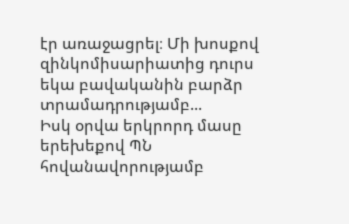էր առաջացրել։ Մի խոսքով զինկոմիսարիատից դուրս եկա բավականին բարձր տրամադրությամբ...
Իսկ օրվա երկրորդ մասը երեխեքով ՊՆ հովանավորությամբ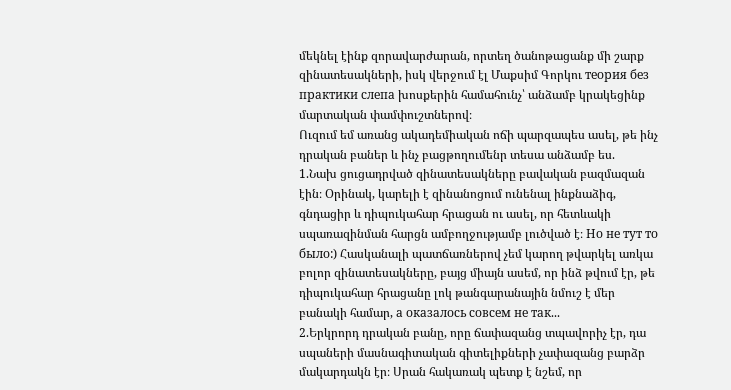մեկնել էինք զորավարժարան, որտեղ ծանոթացանք մի շարք զինատեսակների, իսկ վերջում էլ Մաքսիմ Գորկու теория без практики слепа խոսքերին համահունչ՝ անձամբ կրակեցինք մարտական փամփուշտներով։
Ուզում եմ առանց ակադեմիական ոճի պարզապես ասել, թե ինչ դրական բաներ և ինչ բացթողումենր տեսա անձամբ ես.
1.Նախ ցուցադրված զինատեսակները բավական բազմազան էին։ Օրինակ, կարելի է զինանոցում ունենալ ինքնաձիգ, գնդացիր և դիպուկահար հրացան ու ասել, որ հետևակի սպառազինման հարցն ամբողջությամբ լուծված է։ Но не тут то было:) Հասկանալի պատճառներով չեմ կարող թվարկել առկա բոլոր զինատեսակները, բայց միայն ասեմ, որ ինձ թվում էր, թե դիպուկահար հրացանը լոկ թանգարանային նմուշ է մեր բանակի համար, а оказалось совсем не так...
2.Երկրորդ դրական բանը, որը ճափազանց տպավորիչ էր, դա սպաների մասնագիտական գիտելիքների չափազանց բարձր մակարդակն էր։ Սրան հակառակ պետք է նշեմ, որ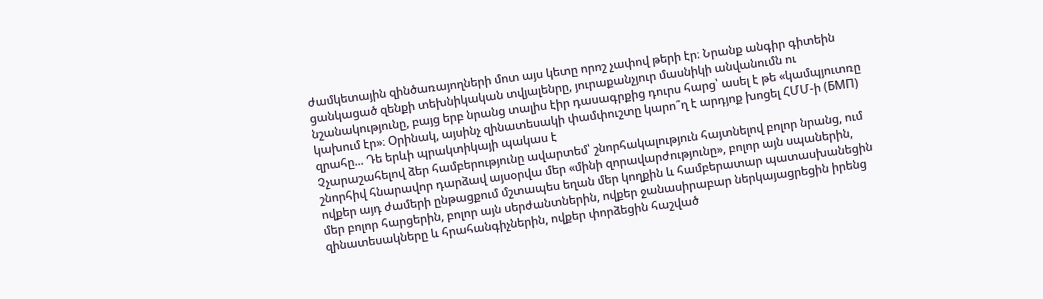ժամկետային զինծառայողների մոտ այս կետը որոշ չափով թերի էր։ Նրանք անգիր գիտեին ցանկացած զենքի տեխնիկական տվյալենրը, յուրաքանչյուր մասնիկի անվանումն ու նշանակությունը, բայց երբ նրանց տալիս էիր դասագրքից դուրս հարց՝ ասել է թե «կամպյուտռը կախում էր»։ Օրինակ, այսինչ զինատեսակի փամփուշտը կարո՞ղ է արդյոք խոցել ՀՄՄ-ի (БМП) զրահը... Դե երևի պրակտիկայի պակաս է
Չչարաշահելով ձեր համբերությունը ավարտեմ՝ շնորհակալություն հայտնելով բոլոր նրանց, ում շնորհիվ հնարավոր դարձավ այսօրվա մեր «մինի զորավարժությունը», բոլոր այն սպաներին, ովքեր այդ ժամերի ընթացքում մշտապես եղան մեր կողքին և համբերատար պատասխանեցին մեր բոլոր հարցերին, բոլոր այն սերժանտներին, ովքեր ջանասիրաբար ներկայացրեցին իրենց զինատեսակները և հրահանգիչներին, ովքեր փորձեցին հաշված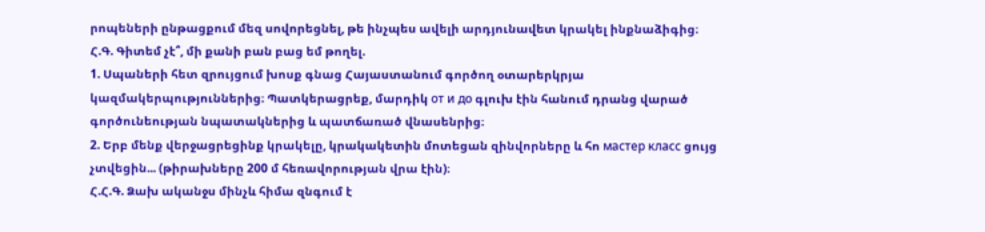րոպեների ընթացքում մեզ սովորեցնել, թե ինչպես ավելի արդյունավետ կրակել ինքնաձիգից։
Հ.Գ. Գիտեմ չէ՞, մի քանի բան բաց եմ թողել.
1. Սպաների հետ զրույցում խոսք գնաց Հայաստանում գործող օտարերկրյա կազմակերպություններից։ Պատկերացրեք, մարդիկ от и до գլուխ էին հանում դրանց վարած գործունեության նպատակներից և պատճառած վնասենրից։
2. Երբ մենք վերջացրեցինք կրակելը, կրակակետին մոտեցան զինվորները և հո мастер класс ցույց չտվեցին... (թիրախները 200 մ հեռավորության վրա էին)։
Հ.Հ.Գ. Ձախ ականջս մինչև հիմա զնգում է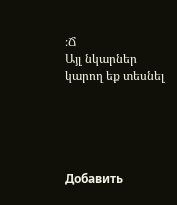։Ճ
Այլ նկարներ կարող եք տեսնել





Добавить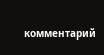комментарий